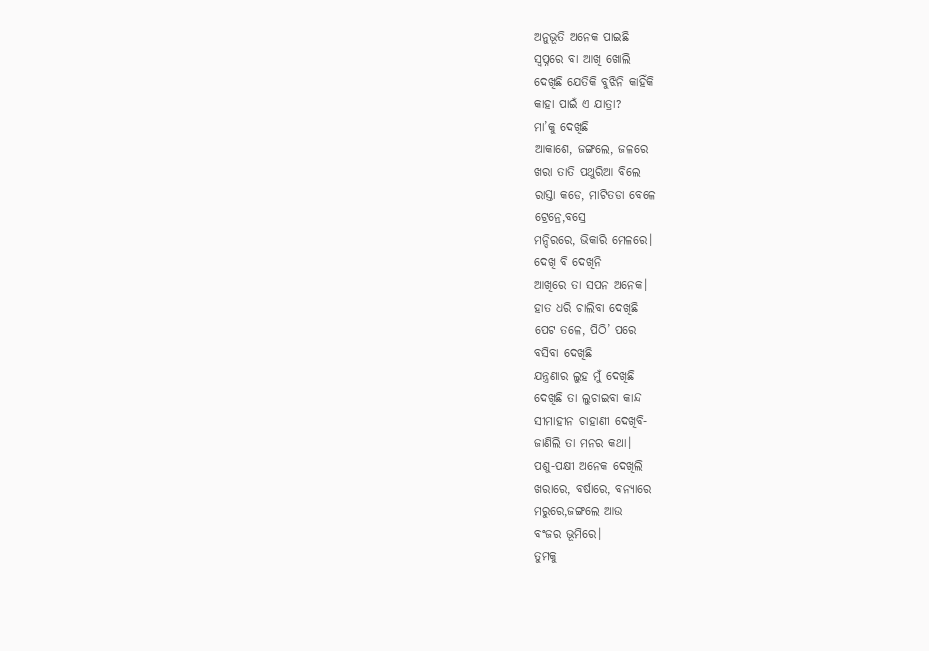ଅନୁଭୂତି ଅନେକ ପାଇଛି
ସ୍ବପ୍ନରେ ବା ଆଖି ଖୋଲି
ଦେଖିଛି ଯେତିକି ବୁଝିନି କାହିଁକି
କାହା ପାଇଁ ଏ ଯାତ୍ରା?
ମା’କୁ ଦେଖିଛି
ଆକାଶେ, ଜଙ୍ଗଲେ, ଜଳରେ
ଖରା ତାତି ପଥୁରିଆ ବିଲେ
ରାସ୍ତା କଡେ, ମାଟିତଡା ବେଳେ
ଟ୍ରେନ୍ରେ,ବସ୍ରେ
ମନ୍ଦିରରେ, ଭିକାରି ମେଳରେ।
ଦେଖି ବି ଦେଖିନି
ଆଖିରେ ତା ସପନ ଅନେକ।
ହାତ ଧରି ଚାଲିବା ଦେଖିଛି
ପେଟ ତଳେ, ପିଠି’ ପରେ
ବସିବା ଦେଖିଛି
ଯନ୍ତ୍ରଣାର ଲୁହ ମୁଁ ଦେଖିଛି
ଦେଖିଛି ତା ଲୁଚାଇବା କାନ୍ଦ
ସୀମାହୀନ ଚାହାଣୀ ଦେଖିବି-
ଜାଣିଲି ତା ମନର କଥା।
ପଶୁ-ପକ୍ଷୀ ଅନେକ ଦେଖିଲି
ଖରାରେ, ବର୍ଷାରେ, ବନ୍ୟାରେ
ମରୁରେ,ଜଙ୍ଗଲେ ଆଉ
ବଂଜର ଭୂମିରେ।
ତୁମକୁ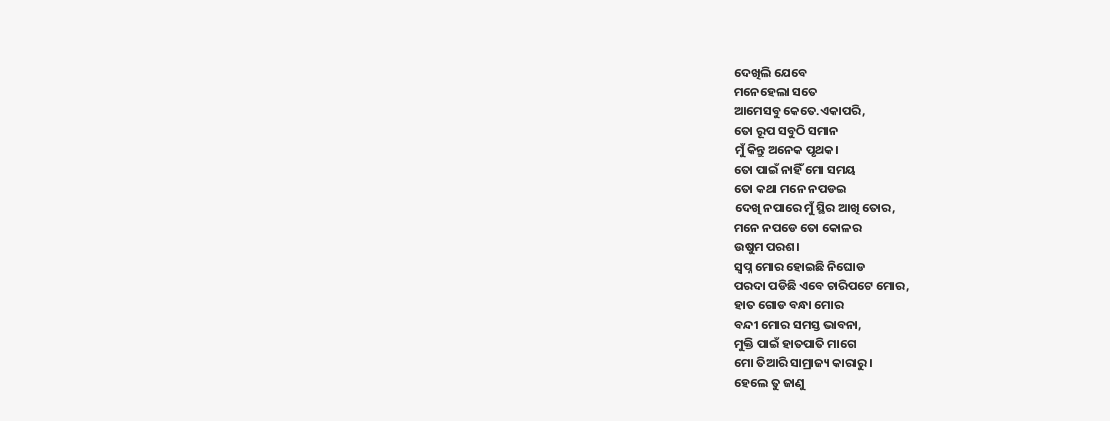ଦେଖିଲି ଯେବେ
ମନେହେଲା ସତେ
ଆମେସବୁ କେତେ.ଏକାପରି,
ତୋ ରୂପ ସବୁଠି ସମାନ
ମୁଁ କିନ୍ତୁ ଅନେକ ପୃଥକ।
ତୋ ପାଇଁ ନାହିଁ ମୋ ସମୟ
ତୋ କଥା ମନେ ନପଡଇ
ଦେଖି ନପାରେ ମୁଁ ସ୍ଥିର ଆଖି ତୋର,
ମନେ ନପଡେ ତୋ କୋଳର
ଉଷୁମ ପରଶ।
ସ୍ବପ୍ନ ମୋର ହୋଇଛି ନିଘୋଡ
ପରଦା ପଡିଛି ଏବେ ଚାରିପଟେ ମୋର,
ହାତ ଗୋଡ ବନ୍ଧା ମୋର
ବନ୍ଦୀ ମୋର ସମସ୍ତ ଭାବନା,
ମୁକ୍ତି ପାଇଁ ହାତପାତି ମାଗେ
ମୋ ତିଆରି ସାମ୍ରାଜ୍ୟ କାରାରୁ।
ହେଲେ ତୁ ଜାଣୁ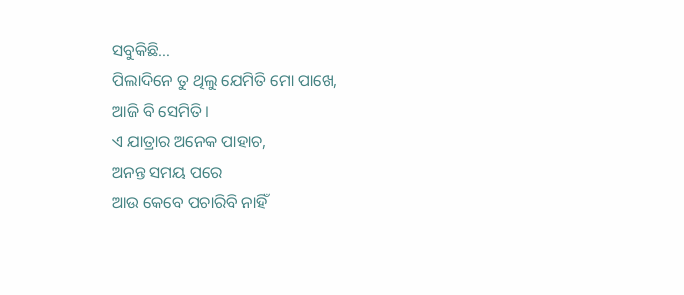ସବୁକିଛି…
ପିଲାଦିନେ ତୁ ଥିଲୁ ଯେମିତି ମୋ ପାଖେ,
ଆଜି ବି ସେମିତି।
ଏ ଯାତ୍ରାର ଅନେକ ପାହାଚ,
ଅନନ୍ତ ସମୟ ପରେ
ଆଉ କେବେ ପଚାରିବି ନାହିଁ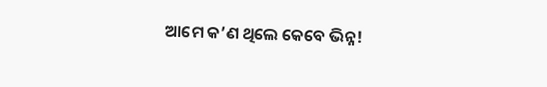ଆମେ କ’ଣ ଥିଲେ କେବେ ଭିନ୍ନ!